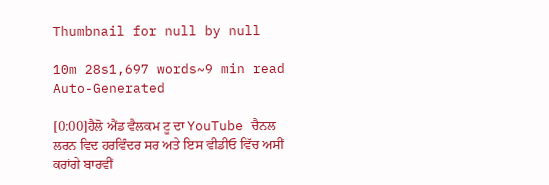Thumbnail for null by null

10m 28s1,697 words~9 min read
Auto-Generated

[0:00]ਹੈਲੋ ਐਂਡ ਵੈਲਕਮ ਟੂ ਦਾ YouTube ਚੈਨਲ ਲਰਨ ਵਿਦ ਹਰਵਿੰਦਰ ਸਰ ਅਤੇ ਇਸ ਵੀਡੀਓ ਵਿੱਚ ਅਸੀਂ ਕਰਾਂਗੇ ਬਾਰਵੀਂ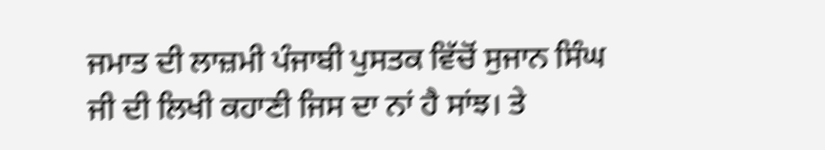ਜਮਾਤ ਦੀ ਲਾਜ਼ਮੀ ਪੰਜਾਬੀ ਪੁਸਤਕ ਵਿੱਚੋਂ ਸੁਜਾਨ ਸਿੰਘ ਜੀ ਦੀ ਲਿਖੀ ਕਹਾਣੀ ਜਿਸ ਦਾ ਨਾਂ ਹੈ ਸਾਂਝ। ਤੇ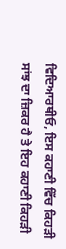ਵਿਦਿਆਰਥੀਓ, ਇਸ ਕਹਾਣੀ ਵਿੱਚ ਕਿਹੜੀ ਸਾਂਝ ਦਾ ਜ਼ਿਕਰ ਹੈ ਤੇ ਇਹ ਕਹਾਣੀ ਕਿਹੜੀ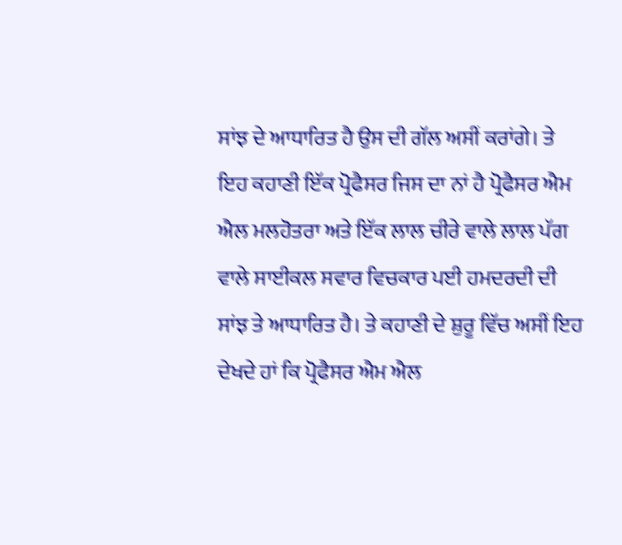ਸਾਂਝ ਦੇ ਆਧਾਰਿਤ ਹੈ ਉਸ ਦੀ ਗੱਲ ਅਸੀਂ ਕਰਾਂਗੇ। ਤੇ ਇਹ ਕਹਾਣੀ ਇੱਕ ਪ੍ਰੋਫੈਸਰ ਜਿਸ ਦਾ ਨਾਂ ਹੈ ਪ੍ਰੋਫੈਸਰ ਐਮ ਐਲ ਮਲਹੋਤਰਾ ਅਤੇ ਇੱਕ ਲਾਲ ਚੀਰੇ ਵਾਲੇ ਲਾਲ ਪੱਗ ਵਾਲੇ ਸਾਈਕਲ ਸਵਾਰ ਵਿਚਕਾਰ ਪਈ ਹਮਦਰਦੀ ਦੀ ਸਾਂਝ ਤੇ ਆਧਾਰਿਤ ਹੈ। ਤੇ ਕਹਾਣੀ ਦੇ ਸ਼ੁਰੂ ਵਿੱਚ ਅਸੀਂ ਇਹ ਦੇਖਦੇ ਹਾਂ ਕਿ ਪ੍ਰੋਫੈਸਰ ਐਮ ਐਲ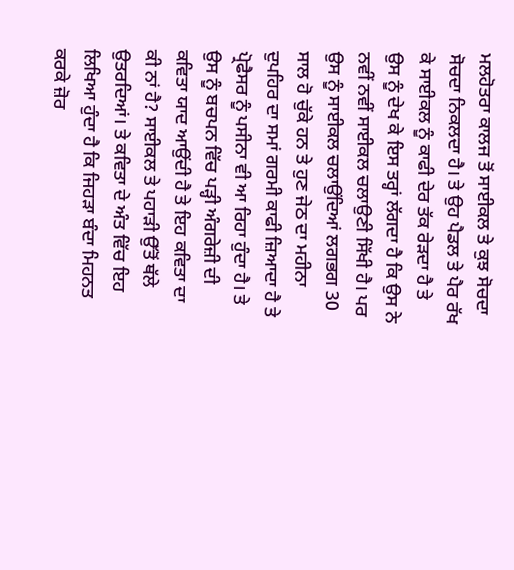ਮਲਹੋਤਰਾ ਕਾਲਜ ਤੋਂ ਸਾਈਕਲ ਤੇ ਕੁਝ ਸੋਚਦਾ ਸੋਚਦਾ ਨਿਕਲਦਾ ਹੈ। ਤੇ ਉਹ ਪੈਡਲ ਤੇ ਪੈਰ ਰੱਖ ਕੇ ਸਾਈਕਲ ਨੂੰ ਕਾਫੀ ਦੇਰ ਤੱਕ ਰੇੜਦਾ ਹੈ ਤੇ ਉਸ ਨੂੰ ਦੇਖ ਕੇ ਇਸ ਤਰ੍ਹਾਂ ਲੱਗਦਾ ਹੈ ਕਿ ਉਸ ਨੇ ਨਵੀਂ ਨਵੀਂ ਸਾਈਕਲ ਚਲਾਉਣੀ ਸਿੱਖੀ ਹੈ। ਪਰ ਉਸ ਨੂੰ ਸਾਈਕਲ ਚਲਾਉਂਦਿਆਂ ਲਗਭਗ 30 ਸਾਲ ਹੋ ਚੁੱਕੇ ਹਨ ਤੇ ਹੁਣ ਜੇਠ ਦਾ ਮਹੀਨਾ ਦੁਪਹਿਰ ਦਾ ਸਮਾਂ ਗਰਮੀ ਕਾਫੀ ਜ਼ਿਆਦਾ ਹੈ ਤੇ ਪ੍ਰੋਫੈਸਰ ਨੂੰ ਪਸੀਨਾ ਵੀ ਆ ਰਿਹਾ ਹੁੰਦਾ ਹੈ। ਤੇ ਉਸ ਨੂੰ ਬਚਪਨ ਵਿੱਚ ਪੜ੍ਹੀ ਅੰਗਰੇਜ਼ੀ ਦੀ ਕਵਿਤਾ ਯਾਦ ਆਉਂਦੀ ਹੈ ਤੇ ਇਹ ਕਵਿਤਾ ਦਾ ਕੀ ਨਾਂ ਹੈ? ਸਾਈਕਲ ਤੇ ਪਹਾੜੀ ਉੱਤੋਂ ਥੱਲੇ ਉਤਰਦਿਆਂ। ਤੇ ਕਵਿਤਾ ਦੇ ਅੰਤ ਵਿੱਚ ਇਹ ਲਿਖਿਆ ਹੁੰਦਾ ਹੈ ਕਿ ਜਿਹੜਾ ਬੰਦਾ ਮਿਹਨਤ ਕਰਕੇ ਜ਼ੋਰ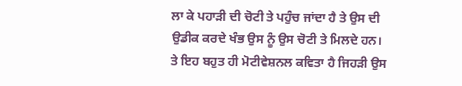ਲਾ ਕੇ ਪਹਾੜੀ ਦੀ ਚੋਟੀ ਤੇ ਪਹੁੰਚ ਜਾਂਦਾ ਹੈ ਤੇ ਉਸ ਦੀ ਉਡੀਕ ਕਰਦੇ ਖੰਭ ਉਸ ਨੂੰ ਉਸ ਚੋਟੀ ਤੇ ਮਿਲਦੇ ਹਨ। ਤੇ ਇਹ ਬਹੁਤ ਹੀ ਮੋਟੀਵੇਸ਼ਨਲ ਕਵਿਤਾ ਹੈ ਜਿਹੜੀ ਉਸ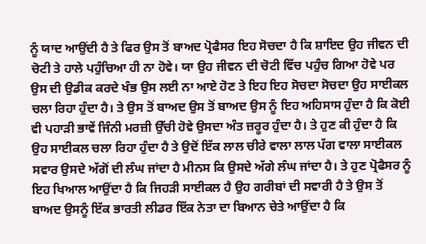ਨੂੰ ਯਾਦ ਆਉਂਦੀ ਹੈ ਤੇ ਫਿਰ ਉਸ ਤੋਂ ਬਾਅਦ ਪ੍ਰੋਫੈਸਰ ਇਹ ਸੋਚਦਾ ਹੈ ਕਿ ਸ਼ਾਇਦ ਉਹ ਜੀਵਨ ਦੀ ਚੋਟੀ ਤੇ ਹਾਲੇ ਪਹੁੰਚਿਆ ਹੀ ਨਾ ਹੋਵੇ। ਯਾ ਉਹ ਜੀਵਨ ਦੀ ਚੋਟੀ ਵਿੱਚ ਪਹੁੰਚ ਗਿਆ ਹੋਵੇ ਪਰ ਉਸ ਦੀ ਉਡੀਕ ਕਰਦੇ ਖੰਭ ਉਸ ਲਈ ਨਾ ਆਏ ਹੋਣ ਤੇ ਇਹ ਇਹ ਸੋਚਦਾ ਸੋਚਦਾ ਉਹ ਸਾਈਕਲ ਚਲਾ ਰਿਹਾ ਹੁੰਦਾ ਹੈ। ਤੇ ਉਸ ਤੋਂ ਬਾਅਦ ਉਸ ਤੋਂ ਬਾਅਦ ਉਸ ਨੂੰ ਇਹ ਅਹਿਸਾਸ ਹੁੰਦਾ ਹੈ ਕਿ ਕੋਈ ਵੀ ਪਹਾੜੀ ਭਾਵੇਂ ਜਿੰਨੀ ਮਰਜ਼ੀ ਉੱਚੀ ਹੋਵੇ ਉਸਦਾ ਅੰਤ ਜ਼ਰੂਰ ਹੁੰਦਾ ਹੈ। ਤੇ ਹੁਣ ਕੀ ਹੁੰਦਾ ਹੈ ਕਿ ਉਹ ਸਾਈਕਲ ਚਲਾ ਰਿਹਾ ਹੁੰਦਾ ਹੈ ਤੇ ਉਦੋਂ ਇੱਕ ਲਾਲ ਚੀਰੇ ਵਾਲਾ ਲਾਲ ਪੱਗ ਵਾਲਾ ਸਾਈਕਲ ਸਵਾਰ ਉਸਦੇ ਅੱਗੋਂ ਦੀ ਲੰਘ ਜਾਂਦਾ ਹੈ ਮੀਨਸ ਕਿ ਉਸਦੇ ਅੱਗੇ ਲੰਘ ਜਾਂਦਾ ਹੈ। ਤੇ ਹੁਣ ਪ੍ਰੋਫੈਸਰ ਨੂੰ ਇਹ ਖਿਆਲ ਆਉਂਦਾ ਹੈ ਕਿ ਜਿਹੜੀ ਸਾਈਕਲ ਹੈ ਉਹ ਗਰੀਬਾਂ ਦੀ ਸਵਾਰੀ ਹੈ ਤੇ ਉਸ ਤੋਂ ਬਾਅਦ ਉਸਨੂੰ ਇੱਕ ਭਾਰਤੀ ਲੀਡਰ ਇੱਕ ਨੇਤਾ ਦਾ ਬਿਆਨ ਚੇਤੇ ਆਉਂਦਾ ਹੈ ਕਿ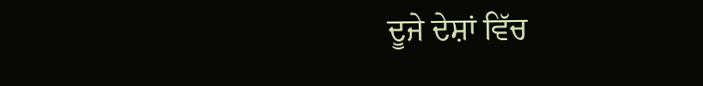ਦੂਜੇ ਦੇਸ਼ਾਂ ਵਿੱਚ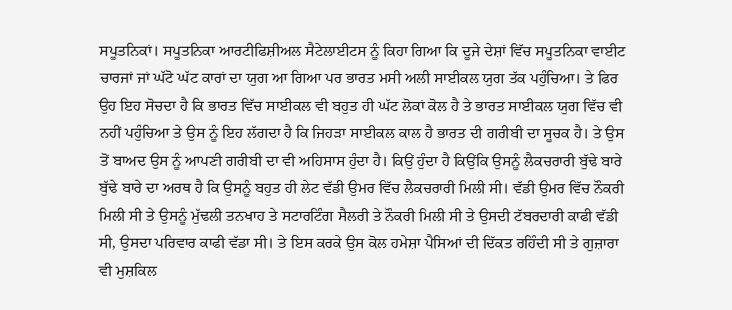ਸਪੂਤਨਿਕਾਂ। ਸਪੂਤਨਿਕਾ ਆਰਟੀਫਿਸ਼ੀਅਲ ਸੈਟੇਲਾਈਟਸ ਨੂੰ ਕਿਹਾ ਗਿਆ ਕਿ ਦੂਜੇ ਦੇਸ਼ਾਂ ਵਿੱਚ ਸਪੂਤਨਿਕਾ ਵਾਈਟ ਚਾਰਜਾਂ ਜਾਂ ਘੱਟੋ ਘੱਟ ਕਾਰਾਂ ਦਾ ਯੁਗ ਆ ਗਿਆ ਪਰ ਭਾਰਤ ਮਸੀ ਅਲੀ ਸਾਈਕਲ ਯੁਗ ਤੱਕ ਪਹੁੰਚਿਆ। ਤੇ ਫਿਰ ਉਹ ਇਹ ਸੋਚਦਾ ਹੈ ਕਿ ਭਾਰਤ ਵਿੱਚ ਸਾਈਕਲ ਵੀ ਬਹੁਤ ਹੀ ਘੱਟ ਲੋਕਾਂ ਕੋਲ ਹੈ ਤੇ ਭਾਰਤ ਸਾਈਕਲ ਯੁਗ ਵਿੱਚ ਵੀ ਨਹੀਂ ਪਹੁੰਚਿਆ ਤੇ ਉਸ ਨੂੰ ਇਹ ਲੱਗਦਾ ਹੈ ਕਿ ਜਿਹੜਾ ਸਾਈਕਲ ਕਾਲ ਹੈ ਭਾਰਤ ਦੀ ਗਰੀਬੀ ਦਾ ਸੂਚਕ ਹੈ। ਤੇ ਉਸ ਤੋਂ ਬਾਅਦ ਉਸ ਨੂੰ ਆਪਣੀ ਗਰੀਬੀ ਦਾ ਵੀ ਅਹਿਸਾਸ ਹੁੰਦਾ ਹੈ। ਕਿਉਂ ਹੁੰਦਾ ਹੈ ਕਿਉਂਕਿ ਉਸਨੂੰ ਲੈਕਚਰਾਰੀ ਬੁੱਢੇ ਬਾਰੇ ਬੁੱਢੇ ਬਾਰੇ ਦਾ ਅਰਥ ਹੈ ਕਿ ਉਸਨੂੰ ਬਹੁਤ ਹੀ ਲੇਟ ਵੱਡੀ ਉਮਰ ਵਿੱਚ ਲੈਕਚਰਾਰੀ ਮਿਲੀ ਸੀ। ਵੱਡੀ ਉਮਰ ਵਿੱਚ ਨੌਕਰੀ ਮਿਲੀ ਸੀ ਤੇ ਉਸਨੂੰ ਮੁੱਢਲੀ ਤਨਖਾਹ ਤੇ ਸਟਾਰਟਿੰਗ ਸੈਲਰੀ ਤੇ ਨੌਕਰੀ ਮਿਲੀ ਸੀ ਤੇ ਉਸਦੀ ਟੱਬਰਦਾਰੀ ਕਾਫੀ ਵੱਡੀ ਸੀ, ਉਸਦਾ ਪਰਿਵਾਰ ਕਾਫੀ ਵੱਡਾ ਸੀ। ਤੇ ਇਸ ਕਰਕੇ ਉਸ ਕੋਲ ਹਮੇਸ਼ਾ ਪੈਸਿਆਂ ਦੀ ਦਿੱਕਤ ਰਹਿੰਦੀ ਸੀ ਤੇ ਗੁਜ਼ਾਰਾ ਵੀ ਮੁਸ਼ਕਿਲ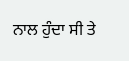ਨਾਲ ਹੁੰਦਾ ਸੀ ਤੇ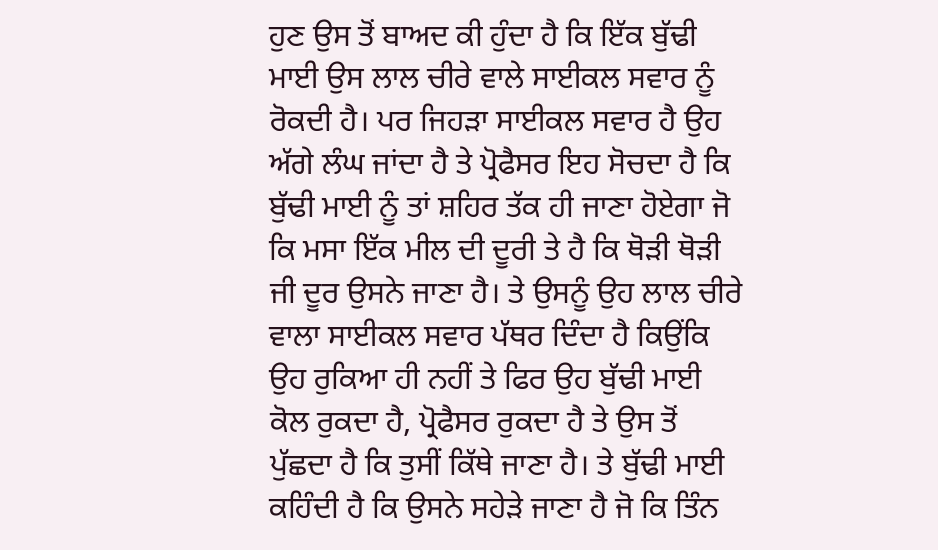ਹੁਣ ਉਸ ਤੋਂ ਬਾਅਦ ਕੀ ਹੁੰਦਾ ਹੈ ਕਿ ਇੱਕ ਬੁੱਢੀ ਮਾਈ ਉਸ ਲਾਲ ਚੀਰੇ ਵਾਲੇ ਸਾਈਕਲ ਸਵਾਰ ਨੂੰ ਰੋਕਦੀ ਹੈ। ਪਰ ਜਿਹੜਾ ਸਾਈਕਲ ਸਵਾਰ ਹੈ ਉਹ ਅੱਗੇ ਲੰਘ ਜਾਂਦਾ ਹੈ ਤੇ ਪ੍ਰੋਫੈਸਰ ਇਹ ਸੋਚਦਾ ਹੈ ਕਿ ਬੁੱਢੀ ਮਾਈ ਨੂੰ ਤਾਂ ਸ਼ਹਿਰ ਤੱਕ ਹੀ ਜਾਣਾ ਹੋਏਗਾ ਜੋ ਕਿ ਮਸਾ ਇੱਕ ਮੀਲ ਦੀ ਦੂਰੀ ਤੇ ਹੈ ਕਿ ਥੋੜੀ ਥੋੜੀ ਜੀ ਦੂਰ ਉਸਨੇ ਜਾਣਾ ਹੈ। ਤੇ ਉਸਨੂੰ ਉਹ ਲਾਲ ਚੀਰੇ ਵਾਲਾ ਸਾਈਕਲ ਸਵਾਰ ਪੱਥਰ ਦਿੰਦਾ ਹੈ ਕਿਉਂਕਿ ਉਹ ਰੁਕਿਆ ਹੀ ਨਹੀਂ ਤੇ ਫਿਰ ਉਹ ਬੁੱਢੀ ਮਾਈ ਕੋਲ ਰੁਕਦਾ ਹੈ, ਪ੍ਰੋਫੈਸਰ ਰੁਕਦਾ ਹੈ ਤੇ ਉਸ ਤੋਂ ਪੁੱਛਦਾ ਹੈ ਕਿ ਤੁਸੀਂ ਕਿੱਥੇ ਜਾਣਾ ਹੈ। ਤੇ ਬੁੱਢੀ ਮਾਈ ਕਹਿੰਦੀ ਹੈ ਕਿ ਉਸਨੇ ਸਹੇੜੇ ਜਾਣਾ ਹੈ ਜੋ ਕਿ ਤਿੰਨ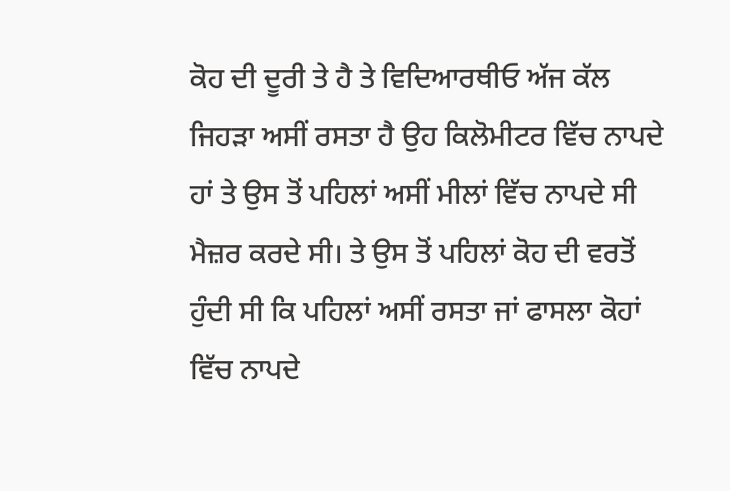ਕੋਹ ਦੀ ਦੂਰੀ ਤੇ ਹੈ ਤੇ ਵਿਦਿਆਰਥੀਓ ਅੱਜ ਕੱਲ ਜਿਹੜਾ ਅਸੀਂ ਰਸਤਾ ਹੈ ਉਹ ਕਿਲੋਮੀਟਰ ਵਿੱਚ ਨਾਪਦੇ ਹਾਂ ਤੇ ਉਸ ਤੋਂ ਪਹਿਲਾਂ ਅਸੀਂ ਮੀਲਾਂ ਵਿੱਚ ਨਾਪਦੇ ਸੀ ਮੈਜ਼ਰ ਕਰਦੇ ਸੀ। ਤੇ ਉਸ ਤੋਂ ਪਹਿਲਾਂ ਕੋਹ ਦੀ ਵਰਤੋਂ ਹੁੰਦੀ ਸੀ ਕਿ ਪਹਿਲਾਂ ਅਸੀਂ ਰਸਤਾ ਜਾਂ ਫਾਸਲਾ ਕੋਹਾਂ ਵਿੱਚ ਨਾਪਦੇ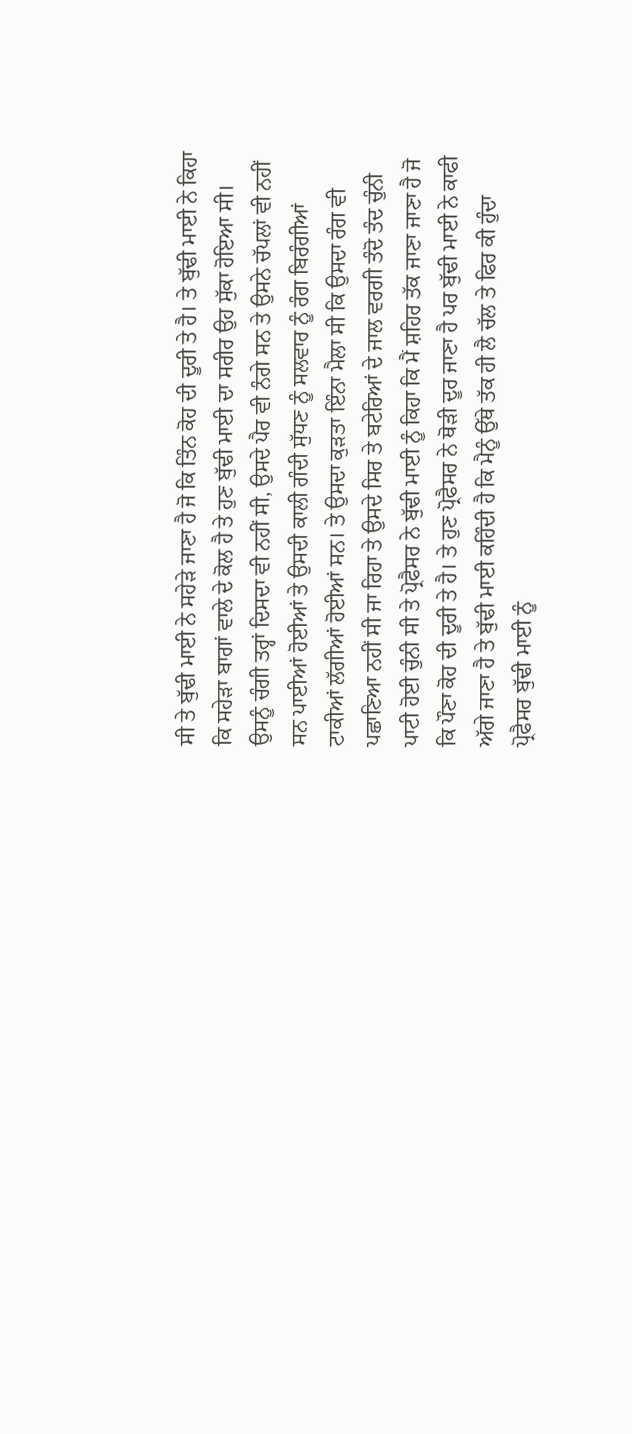ਸੀ ਤੇ ਬੁੱਢੀ ਮਾਈ ਨੇ ਸਹੇੜੇ ਜਾਣਾ ਹੈ ਜੋ ਕਿ ਤਿੰਨ ਕੋਹ ਦੀ ਦੂਰੀ ਤੇ ਹੈ। ਤੇ ਬੁੱਢੀ ਮਾਈ ਨੇ ਕਿਹਾ ਕਿ ਸਹੇੜਾ ਬਾਗਾਂ ਵਾਲੇ ਦੇ ਕੋਲ ਹੈ ਤੇ ਹੁਣ ਬੁੱਢੀ ਮਾਈ ਦਾ ਸਰੀਰ ਉਹ ਸੁੱਕਾ ਹੋਇਆ ਸੀ। ਉਸਨੂੰ ਚੰਗੀ ਤਰ੍ਹਾਂ ਦਿਸਦਾ ਵੀ ਨਹੀਂ ਸੀ, ਉਸਦੇ ਪੈਰ ਵੀ ਨੰਗੇ ਸਨ ਤੇ ਉਸਨੇ ਚੱਪਲਾਂ ਵੀ ਨਹੀਂ ਸਨ ਪਾਈਆਂ ਹੋਈਆਂ ਤੇ ਉਸਦੀ ਕਾਲੀ ਗੰਦੀ ਸੁੱਧਣ ਨੂੰ ਸਲਵਾਰ ਨੂੰ ਰੰਗ ਬਿਰੰਗੀਆਂ ਟਾਕੀਆਂ ਲੱਗੀਆਂ ਹੋਈਆਂ ਸਨ। ਤੇ ਉਸਦਾ ਕੁੜਤਾ ਇੰਨਾ ਮੈਲਾ ਸੀ ਕਿ ਉਸਦਾ ਰੰਗ ਵੀ ਪਛਾਣਿਆ ਨਹੀਂ ਸੀ ਜਾ ਰਿਹਾ ਤੇ ਉਸਦੇ ਸਿਰ ਤੇ ਬਟੇਰਿਆਂ ਦੇ ਜਾਲ ਵਰਗੀ ਤੰਦੋ ਤੰਦ ਚੁੰਨੀ ਪਾਟੀ ਹੋਈ ਚੁੰਨੀ ਸੀ ਤੇ ਪ੍ਰੋਫੈਸਰ ਨੇ ਬੁੱਢੀ ਮਾਈ ਨੂੰ ਕਿਹਾ ਕਿ ਮੈਂ ਸ਼ਹਿਰ ਤੱਕ ਜਾਣਾ ਜਾਣਾ ਹੈ ਜੋ ਕਿ ਪੌਣਾ ਕੋਹ ਦੀ ਦੂਰੀ ਤੇ ਹੈ। ਤੇ ਹੁਣ ਪ੍ਰੋਫੈਸਰ ਨੇ ਥੋੜੀ ਦੂਰ ਜਾਣਾ ਹੈ ਪਰ ਬੁੱਢੀ ਮਾਈ ਨੇ ਕਾਫੀ ਅੱਗੇ ਜਾਣਾ ਹੈ ਤੇ ਬੁੱਢੀ ਮਾਈ ਕਹਿੰਦੀ ਹੈ ਕਿ ਮੈਨੂੰ ਉੱਥੇ ਤੱਕ ਹੀ ਲੈ ਚੱਲ ਤੇ ਫਿਰ ਕੀ ਹੁੰਦਾ ਪ੍ਰੋਫੈਸਰ ਬੁੱਢੀ ਮਾਈ ਨੂੰ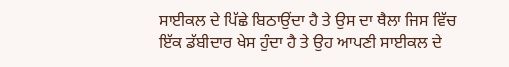ਸਾਈਕਲ ਦੇ ਪਿੱਛੇ ਬਿਠਾਉਂਦਾ ਹੈ ਤੇ ਉਸ ਦਾ ਥੈਲਾ ਜਿਸ ਵਿੱਚ ਇੱਕ ਡੱਬੀਦਾਰ ਖੇਸ ਹੁੰਦਾ ਹੈ ਤੇ ਉਹ ਆਪਣੀ ਸਾਈਕਲ ਦੇ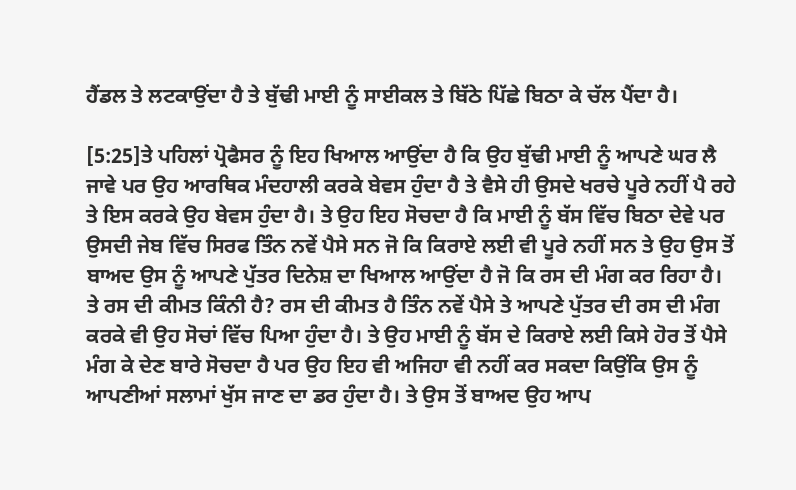ਹੈਂਡਲ ਤੇ ਲਟਕਾਉਂਦਾ ਹੈ ਤੇ ਬੁੱਢੀ ਮਾਈ ਨੂੰ ਸਾਈਕਲ ਤੇ ਬਿੱਠੇ ਪਿੱਛੇ ਬਿਠਾ ਕੇ ਚੱਲ ਪੈਂਦਾ ਹੈ।

[5:25]ਤੇ ਪਹਿਲਾਂ ਪ੍ਰੋਫੈਸਰ ਨੂੰ ਇਹ ਖਿਆਲ ਆਉਂਦਾ ਹੈ ਕਿ ਉਹ ਬੁੱਢੀ ਮਾਈ ਨੂੰ ਆਪਣੇ ਘਰ ਲੈ ਜਾਵੇ ਪਰ ਉਹ ਆਰਥਿਕ ਮੰਦਹਾਲੀ ਕਰਕੇ ਬੇਵਸ ਹੁੰਦਾ ਹੈ ਤੇ ਵੈਸੇ ਹੀ ਉਸਦੇ ਖਰਚੇ ਪੂਰੇ ਨਹੀਂ ਪੈ ਰਹੇ ਤੇ ਇਸ ਕਰਕੇ ਉਹ ਬੇਵਸ ਹੁੰਦਾ ਹੈ। ਤੇ ਉਹ ਇਹ ਸੋਚਦਾ ਹੈ ਕਿ ਮਾਈ ਨੂੰ ਬੱਸ ਵਿੱਚ ਬਿਠਾ ਦੇਵੇ ਪਰ ਉਸਦੀ ਜੇਬ ਵਿੱਚ ਸਿਰਫ ਤਿੰਨ ਨਵੇਂ ਪੈਸੇ ਸਨ ਜੋ ਕਿ ਕਿਰਾਏ ਲਈ ਵੀ ਪੂਰੇ ਨਹੀਂ ਸਨ ਤੇ ਉਹ ਉਸ ਤੋਂ ਬਾਅਦ ਉਸ ਨੂੰ ਆਪਣੇ ਪੁੱਤਰ ਦਿਨੇਸ਼ ਦਾ ਖਿਆਲ ਆਉਂਦਾ ਹੈ ਜੋ ਕਿ ਰਸ ਦੀ ਮੰਗ ਕਰ ਰਿਹਾ ਹੈ। ਤੇ ਰਸ ਦੀ ਕੀਮਤ ਕਿੰਨੀ ਹੈ? ਰਸ ਦੀ ਕੀਮਤ ਹੈ ਤਿੰਨ ਨਵੇਂ ਪੈਸੇ ਤੇ ਆਪਣੇ ਪੁੱਤਰ ਦੀ ਰਸ ਦੀ ਮੰਗ ਕਰਕੇ ਵੀ ਉਹ ਸੋਚਾਂ ਵਿੱਚ ਪਿਆ ਹੁੰਦਾ ਹੈ। ਤੇ ਉਹ ਮਾਈ ਨੂੰ ਬੱਸ ਦੇ ਕਿਰਾਏ ਲਈ ਕਿਸੇ ਹੋਰ ਤੋਂ ਪੈਸੇ ਮੰਗ ਕੇ ਦੇਣ ਬਾਰੇ ਸੋਚਦਾ ਹੈ ਪਰ ਉਹ ਇਹ ਵੀ ਅਜਿਹਾ ਵੀ ਨਹੀਂ ਕਰ ਸਕਦਾ ਕਿਉਂਕਿ ਉਸ ਨੂੰ ਆਪਣੀਆਂ ਸਲਾਮਾਂ ਖੁੱਸ ਜਾਣ ਦਾ ਡਰ ਹੁੰਦਾ ਹੈ। ਤੇ ਉਸ ਤੋਂ ਬਾਅਦ ਉਹ ਆਪ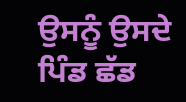ਉਸਨੂੰ ਉਸਦੇ ਪਿੰਡ ਛੱਡ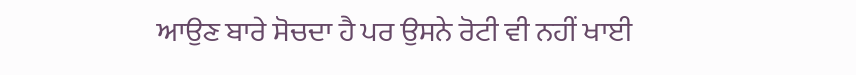ਆਉਣ ਬਾਰੇ ਸੋਚਦਾ ਹੈ ਪਰ ਉਸਨੇ ਰੋਟੀ ਵੀ ਨਹੀਂ ਖਾਈ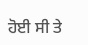ਹੋਈ ਸੀ ਤੇ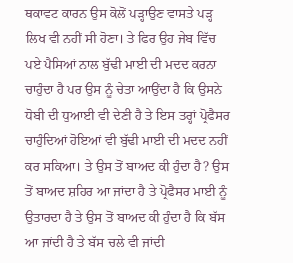ਥਕਾਵਟ ਕਾਰਨ ਉਸ ਕੋਲੋਂ ਪੜ੍ਹਾਉਣ ਵਾਸਤੇ ਪੜ੍ਹ ਲਿਖ ਵੀ ਨਹੀਂ ਸੀ ਹੋਣਾ। ਤੇ ਫਿਰ ਉਹ ਜੇਬ ਵਿੱਚ ਪਏ ਪੈਸਿਆਂ ਨਾਲ ਬੁੱਢੀ ਮਾਈ ਦੀ ਮਦਦ ਕਰਨਾ ਚਾਹੁੰਦਾ ਹੈ ਪਰ ਉਸ ਨੂੰ ਚੇਤਾ ਆਉਂਦਾ ਹੈ ਕਿ ਉਸਨੇ ਧੋਬੀ ਦੀ ਧੁਆਈ ਵੀ ਦੇਣੀ ਹੈ ਤੇ ਇਸ ਤਰ੍ਹਾਂ ਪ੍ਰੋਫੈਸਰ ਚਾਹੁੰਦਿਆਂ ਹੋਇਆਂ ਵੀ ਬੁੱਢੀ ਮਾਈ ਦੀ ਮਦਦ ਨਹੀਂ ਕਰ ਸਕਿਆ। ਤੇ ਉਸ ਤੋਂ ਬਾਅਦ ਕੀ ਹੁੰਦਾ ਹੈ? ਉਸ ਤੋਂ ਬਾਅਦ ਸ਼ਹਿਰ ਆ ਜਾਂਦਾ ਹੈ ਤੇ ਪ੍ਰੋਫੈਸਰ ਮਾਈ ਨੂੰ ਉਤਾਰਦਾ ਹੈ ਤੇ ਉਸ ਤੋਂ ਬਾਅਦ ਕੀ ਹੁੰਦਾ ਹੈ ਕਿ ਬੱਸ ਆ ਜਾਂਦੀ ਹੈ ਤੇ ਬੱਸ ਚਲੇ ਵੀ ਜਾਂਦੀ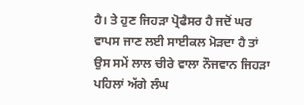ਹੈ। ਤੇ ਹੁਣ ਜਿਹੜਾ ਪ੍ਰੋਫੈਸਰ ਹੈ ਜਦੋਂ ਘਰ ਵਾਪਸ ਜਾਣ ਲਈ ਸਾਈਕਲ ਮੋੜਦਾ ਹੈ ਤਾਂ ਉਸ ਸਮੇਂ ਲਾਲ ਚੀਰੇ ਵਾਲਾ ਨੌਜਵਾਨ ਜਿਹੜਾ ਪਹਿਲਾਂ ਅੱਗੇ ਲੰਘ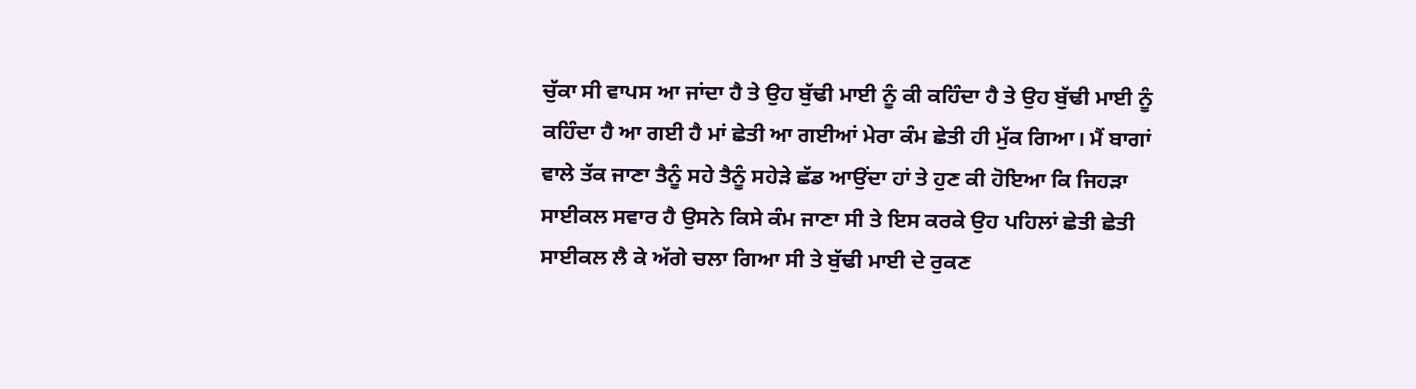ਚੁੱਕਾ ਸੀ ਵਾਪਸ ਆ ਜਾਂਦਾ ਹੈ ਤੇ ਉਹ ਬੁੱਢੀ ਮਾਈ ਨੂੰ ਕੀ ਕਹਿੰਦਾ ਹੈ ਤੇ ਉਹ ਬੁੱਢੀ ਮਾਈ ਨੂੰ ਕਹਿੰਦਾ ਹੈ ਆ ਗਈ ਹੈ ਮਾਂ ਛੇਤੀ ਆ ਗਈਆਂ ਮੇਰਾ ਕੰਮ ਛੇਤੀ ਹੀ ਮੁੱਕ ਗਿਆ। ਮੈਂ ਬਾਗਾਂ ਵਾਲੇ ਤੱਕ ਜਾਣਾ ਤੈਨੂੰ ਸਹੇ ਤੈਨੂੰ ਸਹੇੜੇ ਛੱਡ ਆਉਂਦਾ ਹਾਂ ਤੇ ਹੁਣ ਕੀ ਹੋਇਆ ਕਿ ਜਿਹੜਾ ਸਾਈਕਲ ਸਵਾਰ ਹੈ ਉਸਨੇ ਕਿਸੇ ਕੰਮ ਜਾਣਾ ਸੀ ਤੇ ਇਸ ਕਰਕੇ ਉਹ ਪਹਿਲਾਂ ਛੇਤੀ ਛੇਤੀ ਸਾਈਕਲ ਲੈ ਕੇ ਅੱਗੇ ਚਲਾ ਗਿਆ ਸੀ ਤੇ ਬੁੱਢੀ ਮਾਈ ਦੇ ਰੁਕਣ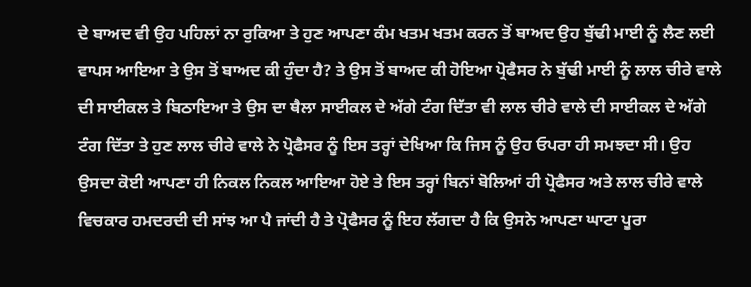ਦੇ ਬਾਅਦ ਵੀ ਉਹ ਪਹਿਲਾਂ ਨਾ ਰੁਕਿਆ ਤੇ ਹੁਣ ਆਪਣਾ ਕੰਮ ਖਤਮ ਖਤਮ ਕਰਨ ਤੋਂ ਬਾਅਦ ਉਹ ਬੁੱਢੀ ਮਾਈ ਨੂੰ ਲੈਣ ਲਈ ਵਾਪਸ ਆਇਆ ਤੇ ਉਸ ਤੋਂ ਬਾਅਦ ਕੀ ਹੁੰਦਾ ਹੈ? ਤੇ ਉਸ ਤੋਂ ਬਾਅਦ ਕੀ ਹੋਇਆ ਪ੍ਰੋਫੈਸਰ ਨੇ ਬੁੱਢੀ ਮਾਈ ਨੂੰ ਲਾਲ ਚੀਰੇ ਵਾਲੇ ਦੀ ਸਾਈਕਲ ਤੇ ਬਿਠਾਇਆ ਤੇ ਉਸ ਦਾ ਥੈਲਾ ਸਾਈਕਲ ਦੇ ਅੱਗੇ ਟੰਗ ਦਿੱਤਾ ਵੀ ਲਾਲ ਚੀਰੇ ਵਾਲੇ ਦੀ ਸਾਈਕਲ ਦੇ ਅੱਗੇ ਟੰਗ ਦਿੱਤਾ ਤੇ ਹੁਣ ਲਾਲ ਚੀਰੇ ਵਾਲੇ ਨੇ ਪ੍ਰੋਫੈਸਰ ਨੂੰ ਇਸ ਤਰ੍ਹਾਂ ਦੇਖਿਆ ਕਿ ਜਿਸ ਨੂੰ ਉਹ ਓਪਰਾ ਹੀ ਸਮਝਦਾ ਸੀ। ਉਹ ਉਸਦਾ ਕੋਈ ਆਪਣਾ ਹੀ ਨਿਕਲ ਨਿਕਲ ਆਇਆ ਹੋਏ ਤੇ ਇਸ ਤਰ੍ਹਾਂ ਬਿਨਾਂ ਬੋਲਿਆਂ ਹੀ ਪ੍ਰੋਫੈਸਰ ਅਤੇ ਲਾਲ ਚੀਰੇ ਵਾਲੇ ਵਿਚਕਾਰ ਹਮਦਰਦੀ ਦੀ ਸਾਂਝ ਆ ਪੈ ਜਾਂਦੀ ਹੈ ਤੇ ਪ੍ਰੋਫੈਸਰ ਨੂੰ ਇਹ ਲੱਗਦਾ ਹੈ ਕਿ ਉਸਨੇ ਆਪਣਾ ਘਾਟਾ ਪੂਰਾ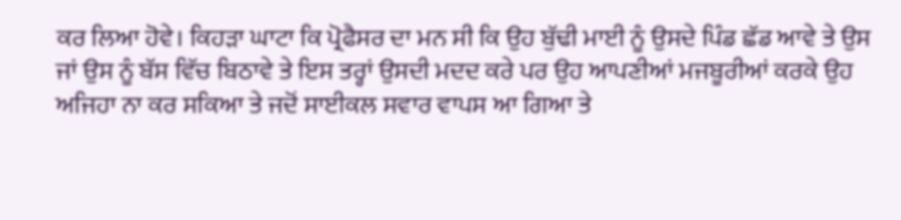ਕਰ ਲਿਆ ਹੋਵੇ। ਕਿਹੜਾ ਘਾਟਾ ਕਿ ਪ੍ਰੋਫੈਸਰ ਦਾ ਮਨ ਸੀ ਕਿ ਉਹ ਬੁੱਢੀ ਮਾਈ ਨੂੰ ਉਸਦੇ ਪਿੰਡ ਛੱਡ ਆਵੇ ਤੇ ਉਸ ਜਾਂ ਉਸ ਨੂੰ ਬੱਸ ਵਿੱਚ ਬਿਠਾਵੇ ਤੇ ਇਸ ਤਰ੍ਹਾਂ ਉਸਦੀ ਮਦਦ ਕਰੇ ਪਰ ਉਹ ਆਪਣੀਆਂ ਮਜਬੂਰੀਆਂ ਕਰਕੇ ਉਹ ਅਜਿਹਾ ਨਾ ਕਰ ਸਕਿਆ ਤੇ ਜਦੋਂ ਸਾਈਕਲ ਸਵਾਰ ਵਾਪਸ ਆ ਗਿਆ ਤੇ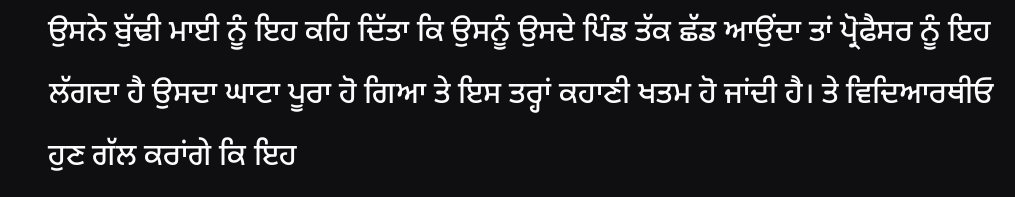ਉਸਨੇ ਬੁੱਢੀ ਮਾਈ ਨੂੰ ਇਹ ਕਹਿ ਦਿੱਤਾ ਕਿ ਉਸਨੂੰ ਉਸਦੇ ਪਿੰਡ ਤੱਕ ਛੱਡ ਆਉਂਦਾ ਤਾਂ ਪ੍ਰੋਫੈਸਰ ਨੂੰ ਇਹ ਲੱਗਦਾ ਹੈ ਉਸਦਾ ਘਾਟਾ ਪੂਰਾ ਹੋ ਗਿਆ ਤੇ ਇਸ ਤਰ੍ਹਾਂ ਕਹਾਣੀ ਖਤਮ ਹੋ ਜਾਂਦੀ ਹੈ। ਤੇ ਵਿਦਿਆਰਥੀਓ ਹੁਣ ਗੱਲ ਕਰਾਂਗੇ ਕਿ ਇਹ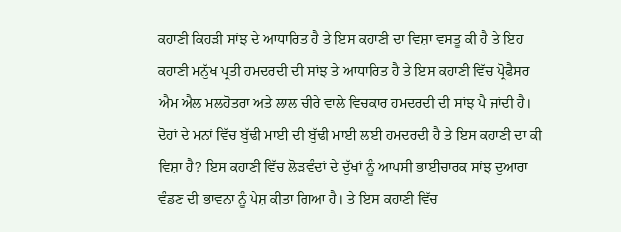ਕਹਾਣੀ ਕਿਹੜੀ ਸਾਂਝ ਦੇ ਆਧਾਰਿਤ ਹੈ ਤੇ ਇਸ ਕਹਾਣੀ ਦਾ ਵਿਸ਼ਾ ਵਸਤੂ ਕੀ ਹੈ ਤੇ ਇਹ ਕਹਾਣੀ ਮਨੁੱਖ ਪ੍ਰਤੀ ਹਮਦਰਦੀ ਦੀ ਸਾਂਝ ਤੇ ਆਧਾਰਿਤ ਹੈ ਤੇ ਇਸ ਕਹਾਣੀ ਵਿੱਚ ਪ੍ਰੋਫੈਸਰ ਐਮ ਐਲ ਮਲਹੋਤਰਾ ਅਤੇ ਲਾਲ ਚੀਰੇ ਵਾਲੇ ਵਿਚਕਾਰ ਹਮਦਰਦੀ ਦੀ ਸਾਂਝ ਪੈ ਜਾਂਦੀ ਹੈ। ਦੋਹਾਂ ਦੇ ਮਨਾਂ ਵਿੱਚ ਬੁੱਢੀ ਮਾਈ ਦੀ ਬੁੱਢੀ ਮਾਈ ਲਈ ਹਮਦਰਦੀ ਹੈ ਤੇ ਇਸ ਕਹਾਣੀ ਦਾ ਕੀ ਵਿਸ਼ਾ ਹੈ? ਇਸ ਕਹਾਣੀ ਵਿੱਚ ਲੋੜਵੰਦਾਂ ਦੇ ਦੁੱਖਾਂ ਨੂੰ ਆਪਸੀ ਭਾਈਚਾਰਕ ਸਾਂਝ ਦੁਆਰਾ ਵੰਡਣ ਦੀ ਭਾਵਨਾ ਨੂੰ ਪੇਸ਼ ਕੀਤਾ ਗਿਆ ਹੈ। ਤੇ ਇਸ ਕਹਾਣੀ ਵਿੱਚ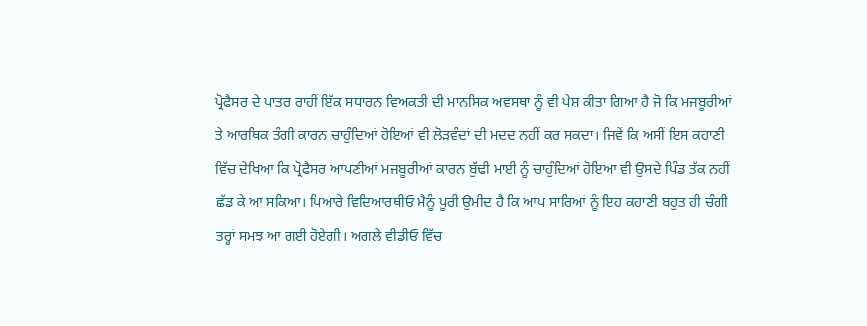ਪ੍ਰੋਫੈਸਰ ਦੇ ਪਾਤਰ ਰਾਹੀਂ ਇੱਕ ਸਧਾਰਨ ਵਿਅਕਤੀ ਦੀ ਮਾਨਸਿਕ ਅਵਸਥਾ ਨੂੰ ਵੀ ਪੇਸ਼ ਕੀਤਾ ਗਿਆ ਹੈ ਜੋ ਕਿ ਮਜਬੂਰੀਆਂ ਤੇ ਆਰਥਿਕ ਤੰਗੀ ਕਾਰਨ ਚਾਹੁੰਦਿਆਂ ਹੋਇਆਂ ਵੀ ਲੋੜਵੰਦਾਂ ਦੀ ਮਦਦ ਨਹੀਂ ਕਰ ਸਕਦਾ। ਜਿਵੇਂ ਕਿ ਅਸੀਂ ਇਸ ਕਹਾਣੀ ਵਿੱਚ ਦੇਖਿਆ ਕਿ ਪ੍ਰੋਫੈਸਰ ਆਪਣੀਆਂ ਮਜਬੂਰੀਆਂ ਕਾਰਨ ਬੁੱਢੀ ਮਾਈ ਨੂੰ ਚਾਹੁੰਦਿਆਂ ਹੋਇਆ ਵੀ ਉਸਦੇ ਪਿੰਡ ਤੱਕ ਨਹੀਂ ਛੱਡ ਕੇ ਆ ਸਕਿਆ। ਪਿਆਰੇ ਵਿਦਿਆਰਥੀਓ ਮੈਨੂੰ ਪੂਰੀ ਉਮੀਦ ਹੈ ਕਿ ਆਪ ਸਾਰਿਆਂ ਨੂੰ ਇਹ ਕਹਾਣੀ ਬਹੁਤ ਹੀ ਚੰਗੀ ਤਰ੍ਹਾਂ ਸਮਝ ਆ ਗਈ ਹੋਏਗੀ। ਅਗਲੇ ਵੀਡੀਓ ਵਿੱਚ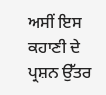ਅਸੀਂ ਇਸ ਕਹਾਣੀ ਦੇ ਪ੍ਰਸ਼ਨ ਉੱਤਰ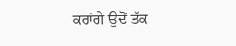ਕਰਾਂਗੇ ਉਦੋਂ ਤੱਕ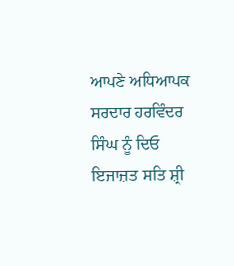ਆਪਣੇ ਅਧਿਆਪਕ ਸਰਦਾਰ ਹਰਵਿੰਦਰ ਸਿੰਘ ਨੂੰ ਦਿਓ ਇਜਾਜ਼ਤ ਸਤਿ ਸ਼੍ਰੀ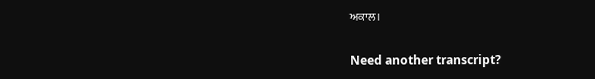ਅਕਾਲ।

Need another transcript?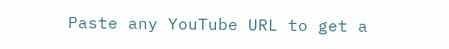Paste any YouTube URL to get a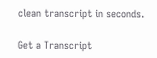clean transcript in seconds.

Get a Transcript